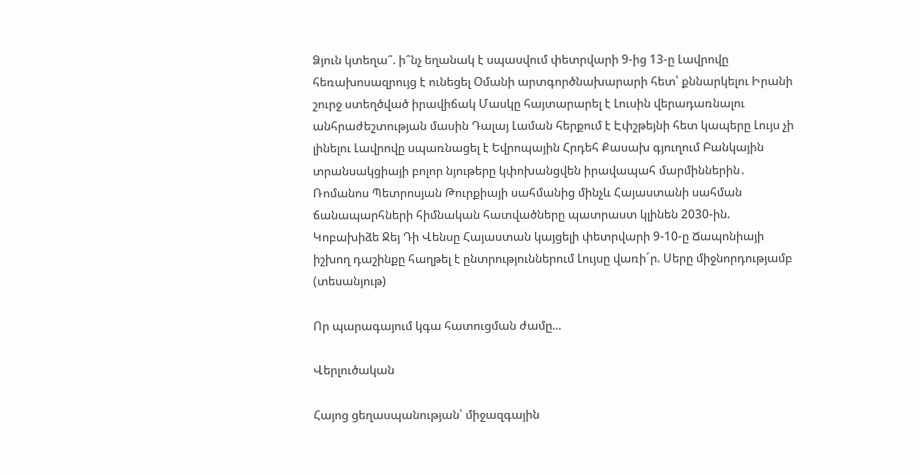Ձյուն կտեղա՞. ի՞նչ եղանակ է սպասվում փետրվարի 9-ից 13-ը Լավրովը հեռախոսազրույց է ունեցել Օմանի արտգործնախարարի հետ՝ քննարկելու Իրանի շուրջ ստեղծված իրավիճակ Մասկը հայտարարել է Լուսին վերադառնալու անհրաժեշտության մասին Դալայ Լաման հերքում է Էփշթեյնի հետ կապերը Լույս չի լինելու Լավրովը սպառնացել է Եվրոպային Հրդեհ Քասախ գյուղում Բանկային տրանսակցիայի բոլոր նյութերը կփոխանցվեն իրավապահ մարմիններին․ Ռոմանոս Պետրոսյան Թուրքիայի սահմանից մինչև Հայաստանի սահման ճանապարհների հիմնական հատվածները պատրաստ կլինեն 2030-ին. Կոբախիձե Ջեյ Դի Վենսը Հայաստան կայցելի փետրվարի 9-10-ը Ճապոնիայի իշխող դաշինքը հաղթել է ընտրություններում Լույսը վառի´ր. Սերը միջնորդությամբ (տեսանյութ)

Որ պարագայում կգա հատուցման ժամը...

Վերլուծական

Հայոց ցեղասպանության՝ միջազգային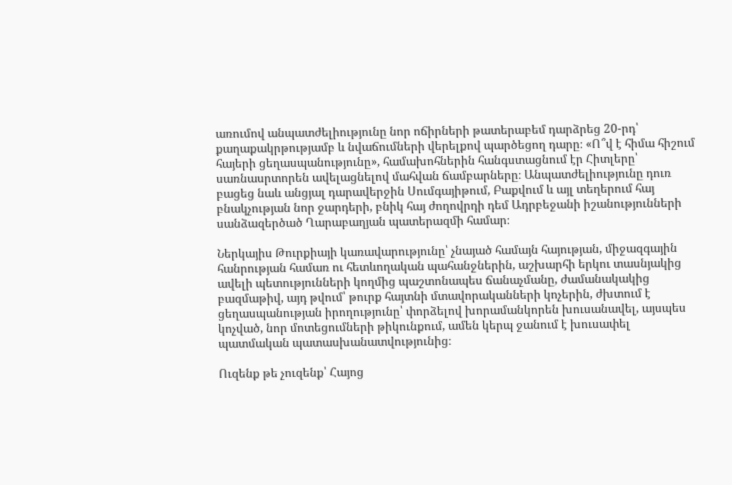առումով անպատժելիությունը նոր ոճիրների թատերաբեմ դարձրեց 20-րդ՝ քաղաքակրթությամբ և նվաճումների վերելքով պարծեցող դարը։ «Ո՞վ է հիմա հիշում հայերի ցեղասպանությունը», համախոհներին հանգստացնում էր Հիտլերը՝ սառնասրտորեն ավելացնելով մահվան ճամբարները։ Անպատժելիությունը դուռ բացեց նաև անցյալ դարավերջին Սումգայիթում, Բաքվում և այլ տեղերում հայ բնակչության նոր ջարդերի, բնիկ հայ ժողովրդի դեմ Ադրբեջանի իշանությունների սանձազերծած Ղարաբաղյան պատերազմի համար։

Ներկայիս Թուրքիայի կառավարությունը՝ չնայած համայն հայության, միջազգային հանրության համառ ու հետևողական պահանջներին, աշխարհի երկու տասնյակից ավելի պետությունների կողմից պաշտոնապես ճանաչմանը, ժամանակակից բազմաթիվ, այդ թվում՝ թուրք հայտնի մտավորականների կոչերին, ժխտում է ցեղասպանության իրողությունը՝ փորձելով խորամանկորեն խուսանավել, այսպես կոչված, նոր մոտեցումների թիկունքում, ամեն կերպ ջանում է խուսափել պատմական պատասխանատվությունից։

Ուզենք թե չուզենք՝ Հայոց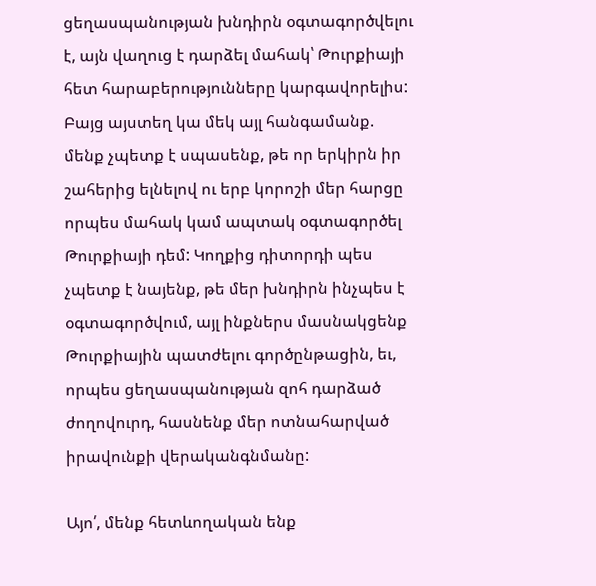ցեղասպանության խնդիրն օգտագործվելու է, այն վաղուց է դարձել մահակ՝ Թուրքիայի հետ հարաբերությունները կարգավորելիս: Բայց այստեղ կա մեկ այլ հանգամանք. մենք չպետք է սպասենք, թե որ երկիրն իր շահերից ելնելով ու երբ կորոշի մեր հարցը որպես մահակ կամ ապտակ օգտագործել Թուրքիայի դեմ: Կողքից դիտորդի պես չպետք է նայենք, թե մեր խնդիրն ինչպես է օգտագործվում, այլ ինքներս մասնակցենք Թուրքիային պատժելու գործընթացին, եւ, որպես ցեղասպանության զոհ դարձած ժողովուրդ, հասնենք մեր ոտնահարված իրավունքի վերականգնմանը:

Այո՛, մենք հետևողական ենք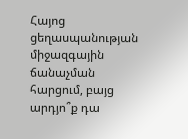Հայոց ցեղասպանության միջազգային ճանաչման հարցում, բայց արդյո՞ք դա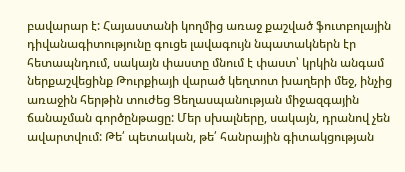բավարար է: Հայաստանի կողմից առաջ քաշված ֆուտբոլային դիվանագիտությունը գուցե լավագույն նպատակներն էր հետապնդում, սակայն փաստը մնում է փաստ՝ կրկին անգամ ներքաշվեցինք Թուրքիայի վարած կեղտոտ խաղերի մեջ, ինչից առաջին հերթին տուժեց Ցեղասպանության միջազգային ճանաչման գործընթացը: Մեր սխալները, սակայն, դրանով չեն ավարտվում: Թե՛ պետական, թե՛ հանրային գիտակցության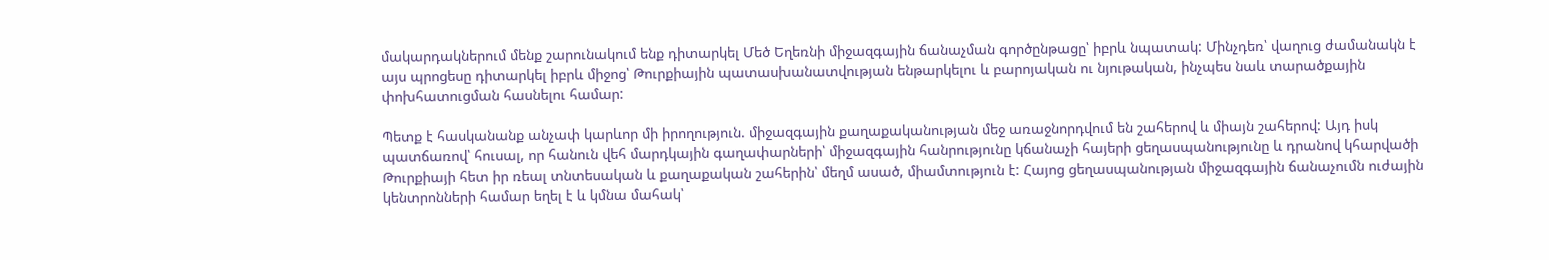մակարդակներում մենք շարունակում ենք դիտարկել Մեծ Եղեռնի միջազգային ճանաչման գործընթացը՝ իբրև նպատակ: Մինչդեռ՝ վաղուց ժամանակն է այս պրոցեսը դիտարկել իբրև միջոց՝ Թուրքիային պատասխանատվության ենթարկելու և բարոյական ու նյութական, ինչպես նաև տարածքային փոխհատուցման հասնելու համար:

Պետք է հասկանանք անչափ կարևոր մի իրողություն. միջազգային քաղաքականության մեջ առաջնորդվում են շահերով և միայն շահերով: Այդ իսկ պատճառով՝ հուսալ, որ հանուն վեհ մարդկային գաղափարների՝ միջազգային հանրությունը կճանաչի հայերի ցեղասպանությունը և դրանով կհարվածի Թուրքիայի հետ իր ռեալ տնտեսական և քաղաքական շահերին՝ մեղմ ասած, միամտություն է: Հայոց ցեղասպանության միջազգային ճանաչումն ուժային կենտրոնների համար եղել է և կմնա մահակ՝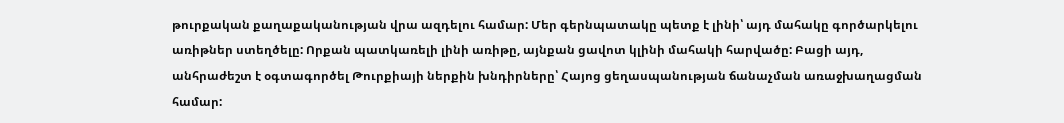թուրքական քաղաքականության վրա ազդելու համար: Մեր գերնպատակը պետք է լինի՝ այդ մահակը գործարկելու առիթներ ստեղծելը: Որքան պատկառելի լինի առիթը, այնքան ցավոտ կլինի մահակի հարվածը: Բացի այդ, անհրաժեշտ է օգտագործել Թուրքիայի ներքին խնդիրները՝ Հայոց ցեղասպանության ճանաչման առաջխաղացման համար: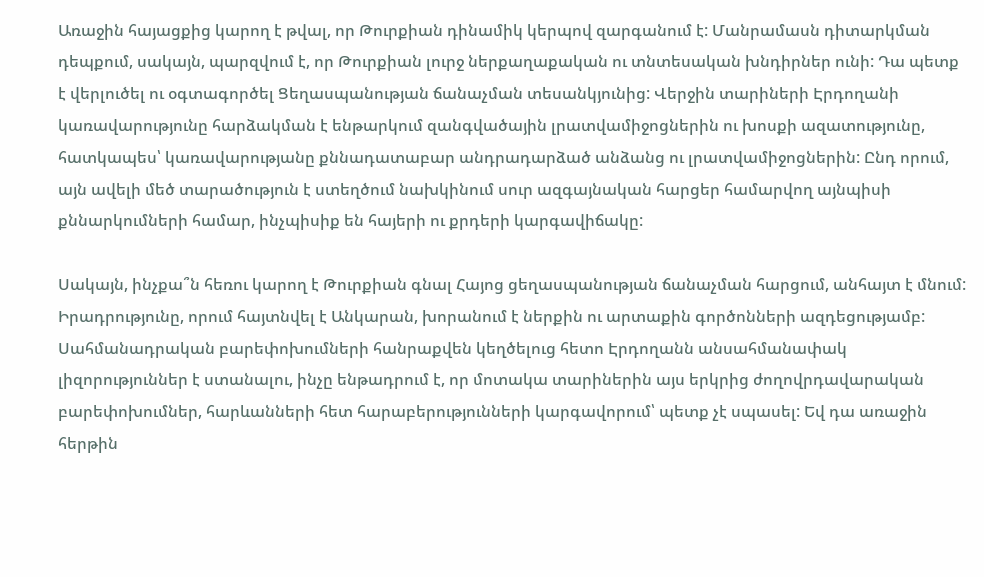Առաջին հայացքից կարող է թվալ, որ Թուրքիան դինամիկ կերպով զարգանում է: Մանրամասն դիտարկման դեպքում, սակայն, պարզվում է, որ Թուրքիան լուրջ ներքաղաքական ու տնտեսական խնդիրներ ունի: Դա պետք է վերլուծել ու օգտագործել Ցեղասպանության ճանաչման տեսանկյունից: Վերջին տարիների Էրդողանի կառավարությունը հարձակման է ենթարկում զանգվածային լրատվամիջոցներին ու խոսքի ազատությունը, հատկապես՝ կառավարությանը քննադատաբար անդրադարձած անձանց ու լրատվամիջոցներին: Ընդ որում, այն ավելի մեծ տարածություն է ստեղծում նախկինում սուր ազգայնական հարցեր համարվող այնպիսի քննարկումների համար, ինչպիսիք են հայերի ու քրդերի կարգավիճակը:

Սակայն, ինչքա՞ն հեռու կարող է Թուրքիան գնալ Հայոց ցեղասպանության ճանաչման հարցում, անհայտ է մնում: Իրադրությունը, որում հայտնվել է Անկարան, խորանում է ներքին ու արտաքին գործոնների ազդեցությամբ: Սահմանադրական բարեփոխումների հանրաքվեն կեղծելուց հետո Էրդողանն անսահմանափակ լիզորություններ է ստանալու, ինչը ենթադրում է, որ մոտակա տարիներին այս երկրից ժողովրդավարական բարեփոխումներ, հարևանների հետ հարաբերությունների կարգավորում՝ պետք չէ սպասել: Եվ դա առաջին հերթին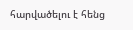հարվածելու է հենց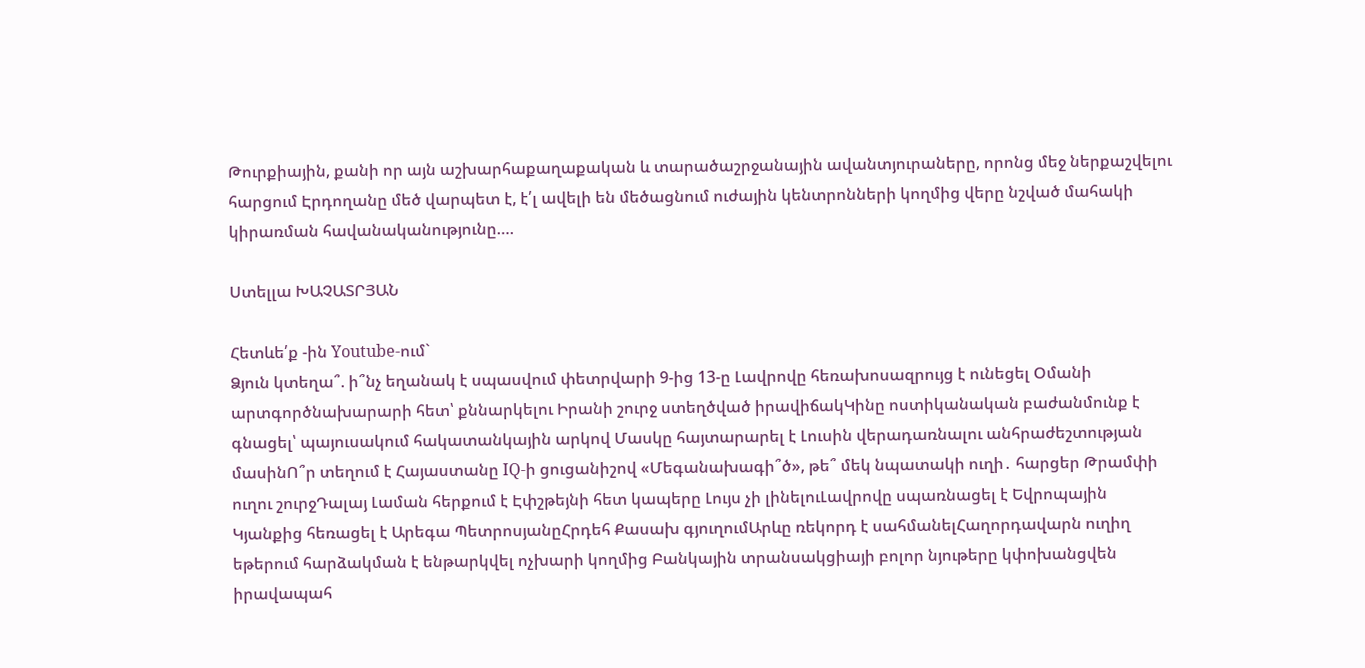Թուրքիային, քանի որ այն աշխարհաքաղաքական և տարածաշրջանային ավանտյուրաները, որոնց մեջ ներքաշվելու հարցում Էրդողանը մեծ վարպետ է, է՛լ ավելի են մեծացնում ուժային կենտրոնների կողմից վերը նշված մահակի կիրառման հավանականությունը….

Ստելլա ԽԱՉԱՏՐՅԱՆ

Հետևե՛ք -ին Youtube-ում`
Ձյուն կտեղա՞. ի՞նչ եղանակ է սպասվում փետրվարի 9-ից 13-ը Լավրովը հեռախոսազրույց է ունեցել Օմանի արտգործնախարարի հետ՝ քննարկելու Իրանի շուրջ ստեղծված իրավիճակԿինը ոստիկանական բաժանմունք է գնացել՝ պայուսակում հակատանկային արկով Մասկը հայտարարել է Լուսին վերադառնալու անհրաժեշտության մասինՈ՞ր տեղում է Հայաստանը IQ-ի ցուցանիշով «Մեգանախագի՞ծ», թե՞ մեկ նպատակի ուղի․ հարցեր Թրամփի ուղու շուրջԴալայ Լաման հերքում է Էփշթեյնի հետ կապերը Լույս չի լինելուԼավրովը սպառնացել է Եվրոպային Կյանքից հեռացել է Արեգա ՊետրոսյանըՀրդեհ Քասախ գյուղումԱրևը ռեկորդ է սահմանելՀաղորդավարն ուղիղ եթերում հարձակման է ենթարկվել ոչխարի կողմից Բանկային տրանսակցիայի բոլոր նյութերը կփոխանցվեն իրավապահ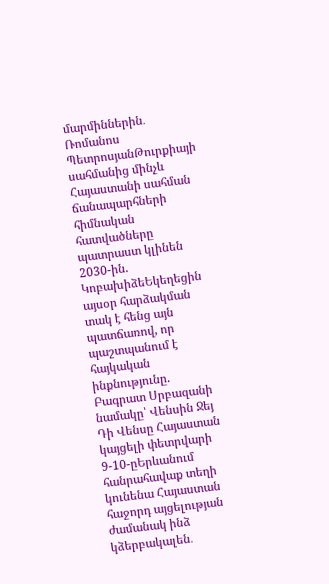մարմիններին․ Ռոմանոս ՊետրոսյանԹուրքիայի սահմանից մինչև Հայաստանի սահման ճանապարհների հիմնական հատվածները պատրաստ կլինեն 2030-ին. ԿոբախիձեԵկեղեցին այսօր հարձակման տակ է հենց այն պատճառով, որ պաշտպանում է հայկական ինքնությունը. Բագրատ Սրբազանի նամակը՝ Վենսին Ջեյ Դի Վենսը Հայաստան կայցելի փետրվարի 9-10-ըԵրևանում հանրահավաք տեղի կունենա Հայաստան հաջորդ այցելության ժամանակ ինձ կձերբակալեն․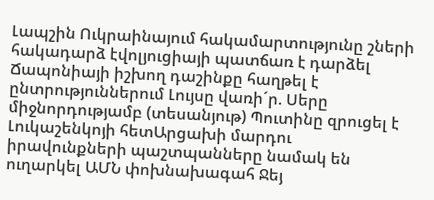Լապշին Ուկրաինայում հակամարտությունը շների հակադարձ էվոլյուցիայի պատճառ է դարձել Ճապոնիայի իշխող դաշինքը հաղթել է ընտրություններում Լույսը վառի´ր. Սերը միջնորդությամբ (տեսանյութ) Պուտինը զրուցել է Լուկաշենկոյի հետԱրցախի մարդու իրավունքների պաշտպանները նամակ են ուղարկել ԱՄՆ փոխնախագահ Ջեյ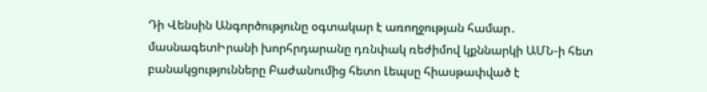Դի Վենսին Անգործությունը օգտակար է առողջության համար․ մասնագետԻրանի խորհրդարանը դռնփակ ռեժիմով կքննարկի ԱՄՆ-ի հետ բանակցությունները Բաժանումից հետո Լեպսը հիասթափված է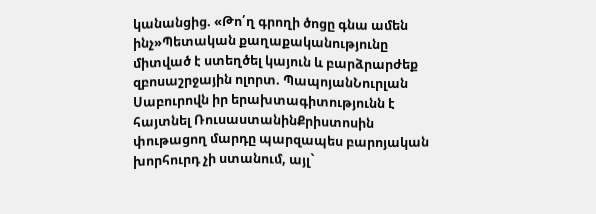կանանցից. «Թո՛ղ գրողի ծոցը գնա ամեն ինչ»Պետական քաղաքականությունը միտված է ստեղծել կայուն և բարձրարժեք զբոսաշրջային ոլորտ. ՊապոյանՆուրլան Սաբուրովն իր երախտագիտությունն է հայտնել ՌուսաստանինՔրիստոսին փութացող մարդը պարզապես բարոյական խորհուրդ չի ստանում, այլ`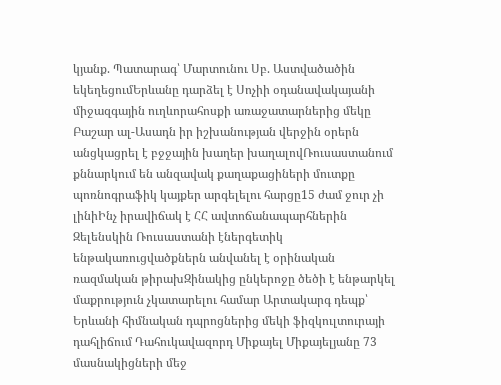կյանք. Պատարագ՝ Մարտունու Սբ. Աստվածածին եկեղեցումԵրևանը դարձել է Սոչիի օդանավակայանի միջազգային ուղևորահոսքի առաջատարներից մեկը Բաշար ալ-Ասադն իր իշխանության վերջին օրերն անցկացրել է բջջային խաղեր խաղալովՌուսաստանում քննարկում են անզավակ քաղաքացիների մուտքը պոռնոգրաֆիկ կայքեր արգելելու հարցը15 ժամ ջուր չի լինիԻնչ իրավիճակ է ՀՀ ավտոճանապարհներին Զելենսկին Ռուսաստանի էներգետիկ ենթակառուցվածքներն անվանել է օրինական ռազմական թիրախԶինակից ընկերոջը ծեծի է ենթարկել մաքրություն չկատարելու համար Արտակարգ դեպք՝ Երևանի հիմնական դպրոցներից մեկի ֆիզկուլտուրայի դահլիճում Դահուկավազորդ Միքայել Միքայելյանը 73 մասնակիցների մեջ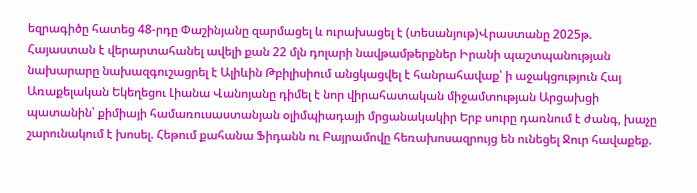եզրագիծը հատեց 48-րդը Փաշինյանը զարմացել և ուրախացել է (տեսանյութ)Վրաստանը 2025թ. Հայաստան է վերարտահանել ավելի քան 22 մլն դոլարի նավթամթերքներ Իրանի պաշտպանության նախարարը նախազգուշացրել է Ալիևին Թբիլիսիում անցկացվել է հանրահավաք՝ ի աջակցություն Հայ Առաքելական Եկեղեցու Լիանա Վանոյանը դիմել է նոր վիրահատական միջամտության Արցախցի պատանին՝ քիմիայի համառուսաստանյան օլիմպիադայի մրցանակակիր Երբ սուրը դառնում է ժանգ, խաչը շարունակում է խոսել. Հեթում քահանա Ֆիդանն ու Բայրամովը հեռախոսազրույց են ունեցել Ջուր հավաքեք.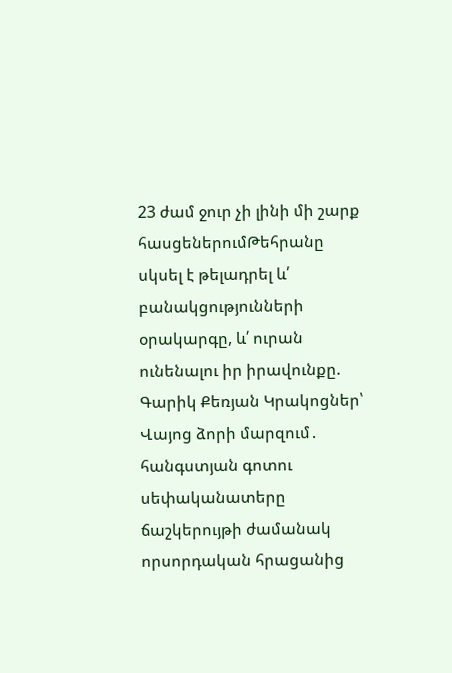23 ժամ ջուր չի լինի մի շարք հասցեներումԹեհրանը սկսել է թելադրել և՛ բանակցությունների օրակարգը, և՛ ուրան ունենալու իր իրավունքը. Գարիկ Քեռյան Կրակոցներ՝ Վայոց ձորի մարզում․ հանգստյան գոտու սեփականատերը ճաշկերույթի ժամանակ որսորդական հրացանից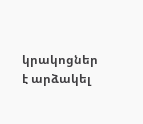կրակոցներ է արձակել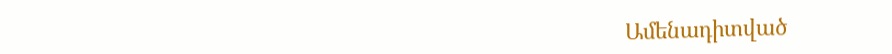Ամենադիտված